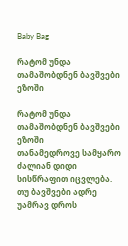Baby Bag

რატომ უნდა თამაშობდნენ ბავშვები ეზოში

რატომ უნდა თამაშობდნენ ბავშვები ეზოში
თანამედროვე სამყარო ძალიან დიდი სისწრაფით იცვლება. თუ ბავშვები ადრე უამრავ დროს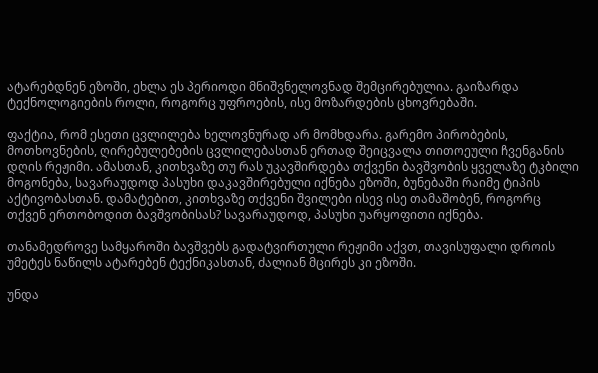ატარებდნენ ეზოში, ეხლა ეს პერიოდი მნიშვნელოვნად შემცირებულია. გაიზარდა ტექნოლოგიების როლი, როგორც უფროების, ისე მოზარდების ცხოვრებაში.

ფაქტია, რომ ესეთი ცვლილება ხელოვნურად არ მომხდარა. გარემო პირობების, მოთხოვნების, ღირებულებების ცვლილებასთან ერთად შეიცვალა თითოეული ჩვენგანის დღის რეჟიმი. ამასთან, კითხვაზე თუ რას უკავშირდება თქვენი ბავშვობის ყველაზე ტკბილი მოგონება, სავარაუდოდ პასუხი დაკავშირებული იქნება ეზოში, ბუნებაში რაიმე ტიპის აქტივობასთან. დამატებით, კითხვაზე თქვენი შვილები ისევ ისე თამაშობენ, როგორც თქვენ ერთობოდით ბავშვობისას? სავარაუდოდ, პასუხი უარყოფითი იქნება.

თანამედროვე სამყაროში ბავშვებს გადატვირთული რეჟიმი აქვთ, თავისუფალი დროის უმეტეს ნაწილს ატარებენ ტექნიკასთან, ძალიან მცირეს კი ეზოში.

უნდა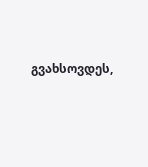გვახსოვდეს,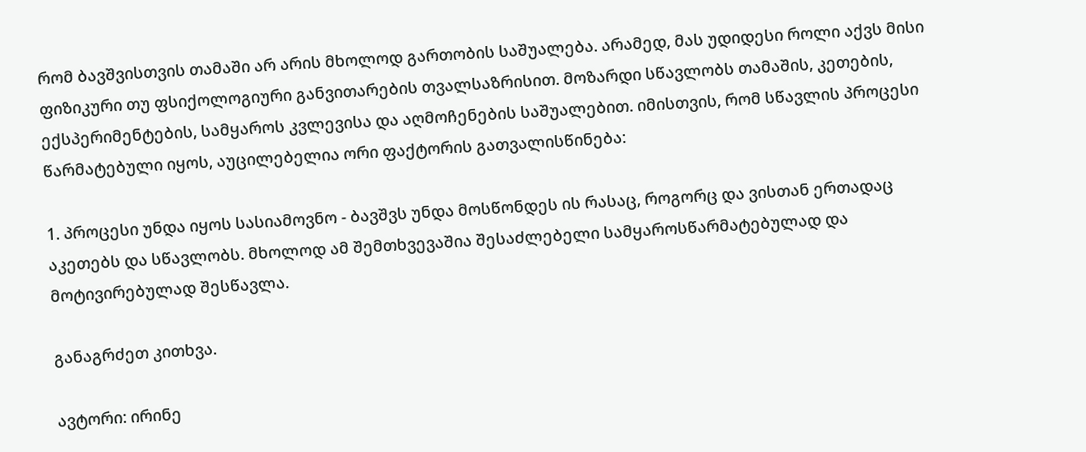რომ ბავშვისთვის თამაში არ არის მხოლოდ გართობის საშუალება. არამედ, მას უდიდესი როლი აქვს მისი ფიზიკური თუ ფსიქოლოგიური განვითარების თვალსაზრისით. მოზარდი სწავლობს თამაშის, კეთების, ექსპერიმენტების, სამყაროს კვლევისა და აღმოჩენების საშუალებით. იმისთვის, რომ სწავლის პროცესი წარმატებული იყოს, აუცილებელია ორი ფაქტორის გათვალისწინება:

1. პროცესი უნდა იყოს სასიამოვნო - ბავშვს უნდა მოსწონდეს ის რასაც, როგორც და ვისთან ერთადაც აკეთებს და სწავლობს. მხოლოდ ამ შემთხვევაშია შესაძლებელი სამყაროსწარმატებულად და მოტივირებულად შესწავლა.

განაგრძეთ კითხვა.

ავტორი: ირინე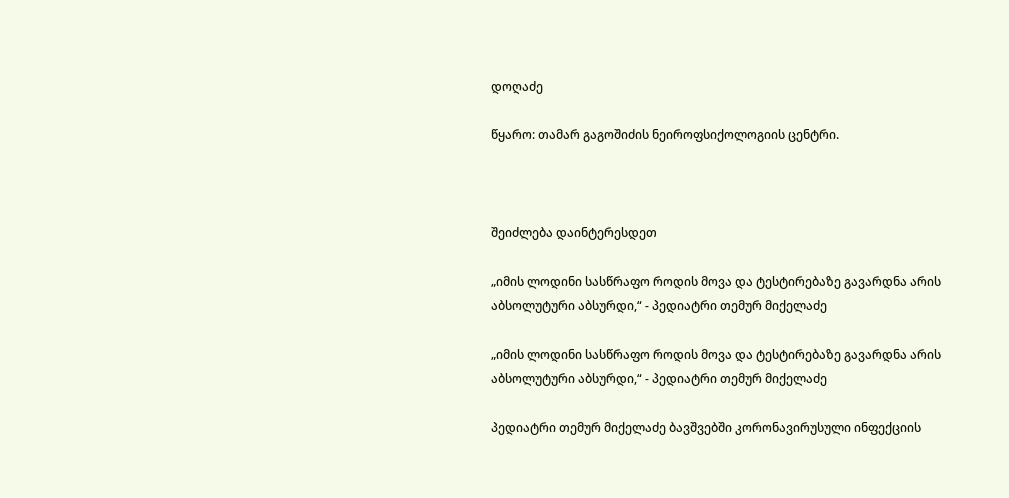დოღაძე

წყარო: თამარ გაგოშიძის ნეიროფსიქოლოგიის ცენტრი.



შეიძლება დაინტერესდეთ

„იმის ლოდინი სასწრაფო როდის მოვა და ტესტირებაზე გავარდნა არის აბსოლუტური აბსურდი,“ - პედიატრი თემურ მიქელაძე

„იმის ლოდინი სასწრაფო როდის მოვა და ტესტირებაზე გავარდნა არის აბსოლუტური აბსურდი,“ - პედიატრი თემურ მიქელაძე

პედიატრი თემურ მიქელაძე ბავშვებში კორონავირუსული ინფექციის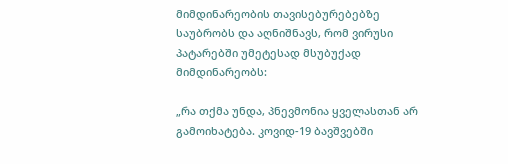მიმდინარეობის თავისებურებებზე საუბრობს და აღნიშნავს, რომ ვირუსი პატარებში უმეტესად მსუბუქად მიმდინარეობს:

„რა თქმა უნდა, პნევმონია ყველასთან არ გამოიხატება. კოვიდ-19 ბავშვებში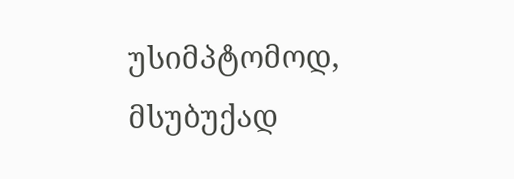უსიმპტომოდ, მსუბუქად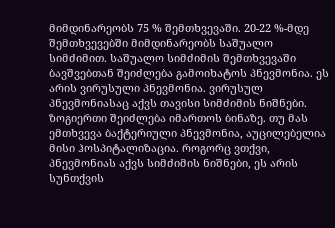მიმდინარეობს 75 % შემთხვევაში. 20-22 %-მდე შემთხვევებში მიმდინარეობს საშუალო სიმძიმით. საშუალო სიმძიმის შემთხვევაში ბავშვებთან შეიძლება გამოიხატოს პნევმონია. ეს არის ვირუსული პნევმონია. ვირუსულ პნევმონიასაც აქვს თავისი სიმძიმის ნიშნები. ზოგიერთი შეიძლება იმართოს ბინაზე. თუ მას ემთხვევა ბაქტერიული პნევმონია, აუცილებელია მისი ჰოსპიტალიზაცია. როგორც ვთქვი, პნევმონიას აქვს სიმძიმის ნიშნები, ეს არის სუნთქვის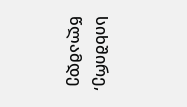სიხშირე, წლამდე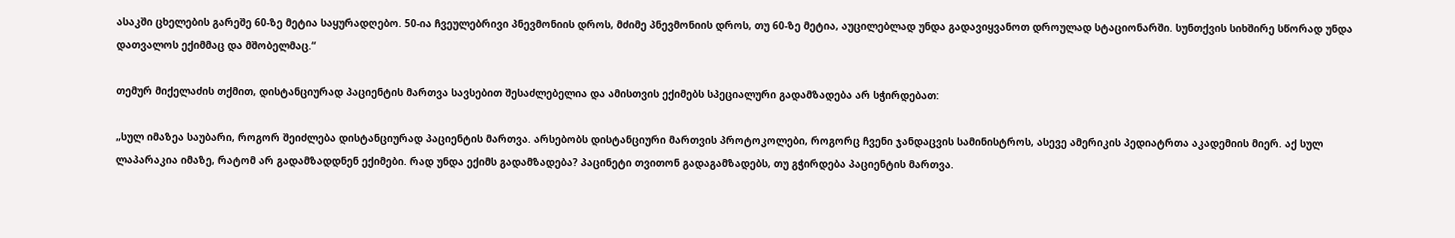ასაკში ცხელების გარეშე 60-ზე მეტია საყურადღებო. 50-ია ჩვეულებრივი პნევმონიის დროს, მძიმე პნევმონიის დროს, თუ 60-ზე მეტია, აუცილებლად უნდა გადავიყვანოთ დროულად სტაციონარში. სუნთქვის სიხშირე სწორად უნდა დათვალოს ექიმმაც და მშობელმაც.“

თემურ მიქელაძის თქმით, დისტანციურად პაციენტის მართვა სავსებით შესაძლებელია და ამისთვის ექიმებს სპეციალური გადამზადება არ სჭირდებათ:

„სულ იმაზეა საუბარი, როგორ შეიძლება დისტანციურად პაციენტის მართვა. არსებობს დისტანციური მართვის პროტოკოლები, როგორც ჩვენი ჯანდაცვის სამინისტროს, ასევე ამერიკის პედიატრთა აკადემიის მიერ. აქ სულ ლაპარაკია იმაზე, რატომ არ გადამზადდნენ ექიმები. რად უნდა ექიმს გადამზადება? პაცინეტი თვითონ გადაგამზადებს, თუ გჭირდება პაციენტის მართვა.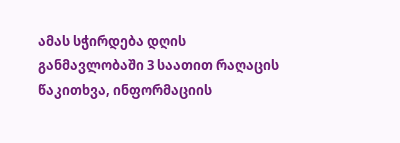ამას სჭირდება დღის განმავლობაში 3 საათით რაღაცის წაკითხვა, ინფორმაციის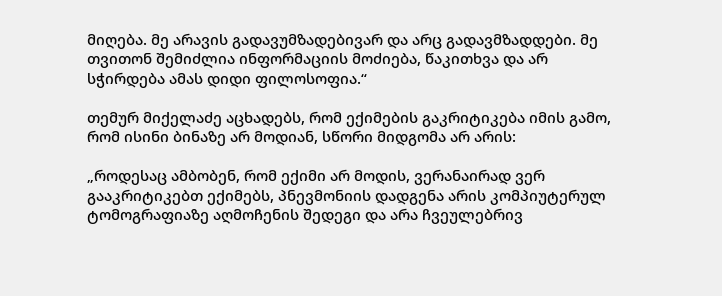მიღება. მე არავის გადავუმზადებივარ და არც გადავმზადდები. მე თვითონ შემიძლია ინფორმაციის მოძიება, წაკითხვა და არ სჭირდება ამას დიდი ფილოსოფია.“

თემურ მიქელაძე აცხადებს, რომ ექიმების გაკრიტიკება იმის გამო, რომ ისინი ბინაზე არ მოდიან, სწორი მიდგომა არ არის:

„როდესაც ამბობენ, რომ ექიმი არ მოდის, ვერანაირად ვერ გააკრიტიკებთ ექიმებს, პნევმონიის დადგენა არის კომპიუტერულ ტომოგრაფიაზე აღმოჩენის შედეგი და არა ჩვეულებრივ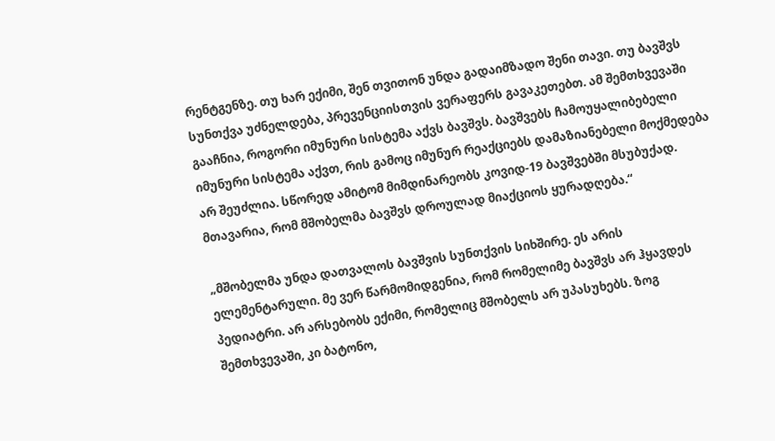რენტგენზე. თუ ხარ ექიმი, შენ თვითონ უნდა გადაიმზადო შენი თავი. თუ ბავშვს სუნთქვა უძნელდება, პრევენციისთვის ვერაფერს გავაკეთებთ. ამ შემთხვევაში გააჩნია, როგორი იმუნური სისტემა აქვს ბავშვს. ბავშვებს ჩამოუყალიბებელი იმუნური სისტემა აქვთ, რის გამოც იმუნურ რეაქციებს დამაზიანებელი მოქმედება არ შეუძლია. სწორედ ამიტომ მიმდინარეობს კოვიდ-19 ბავშვებში მსუბუქად. მთავარია, რომ მშობელმა ბავშვს დროულად მიაქციოს ყურადღება.“

„მშობელმა უნდა დათვალოს ბავშვის სუნთქვის სიხშირე. ეს არის ელემენტარული. მე ვერ წარმომიდგენია, რომ რომელიმე ბავშვს არ ჰყავდეს პედიატრი. არ არსებობს ექიმი, რომელიც მშობელს არ უპასუხებს. ზოგ შემთხვევაში, კი ბატონო,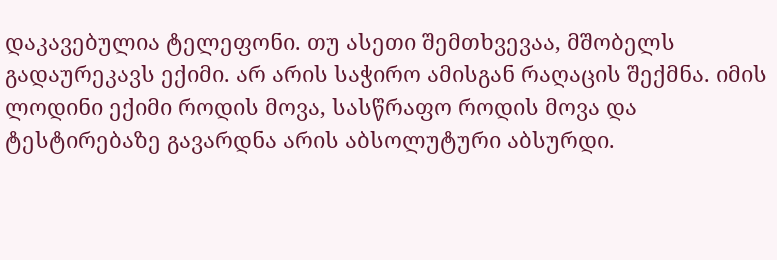დაკავებულია ტელეფონი. თუ ასეთი შემთხვევაა, მშობელს გადაურეკავს ექიმი. არ არის საჭირო ამისგან რაღაცის შექმნა. იმის ლოდინი ექიმი როდის მოვა, სასწრაფო როდის მოვა და ტესტირებაზე გავარდნა არის აბსოლუტური აბსურდი.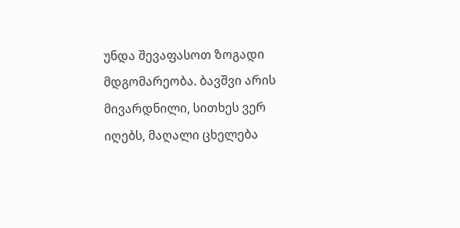უნდა შევაფასოთ ზოგადი მდგომარეობა. ბავშვი არის მივარდნილი, სითხეს ვერ იღებს, მაღალი ცხელება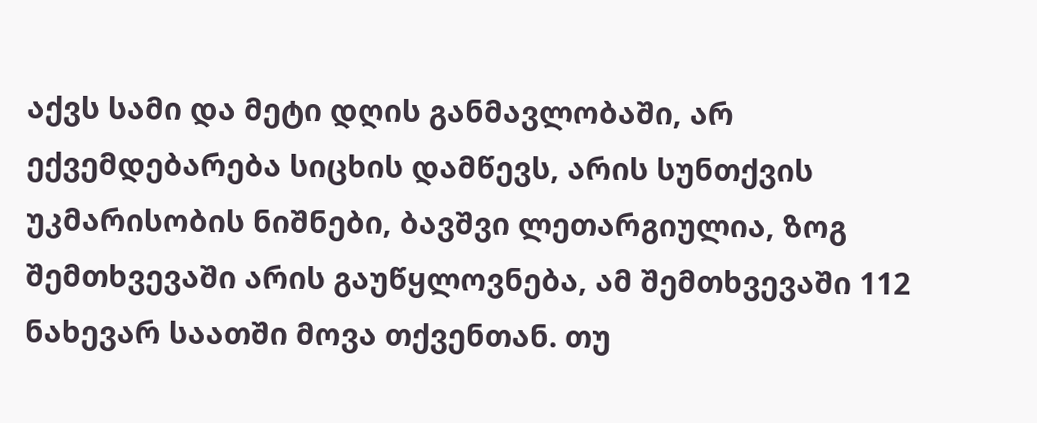აქვს სამი და მეტი დღის განმავლობაში, არ ექვემდებარება სიცხის დამწევს, არის სუნთქვის უკმარისობის ნიშნები, ბავშვი ლეთარგიულია, ზოგ შემთხვევაში არის გაუწყლოვნება, ამ შემთხვევაში 112 ნახევარ საათში მოვა თქვენთან. თუ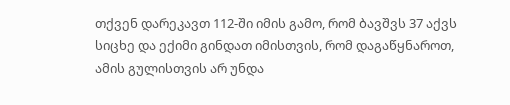თქვენ დარეკავთ 112-ში იმის გამო, რომ ბავშვს 37 აქვს სიცხე და ექიმი გინდათ იმისთვის, რომ დაგაწყნაროთ, ამის გულისთვის არ უნდა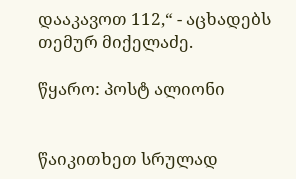დააკავოთ 112,“ - აცხადებს თემურ მიქელაძე.

წყარო: პოსტ ალიონი


წაიკითხეთ სრულად